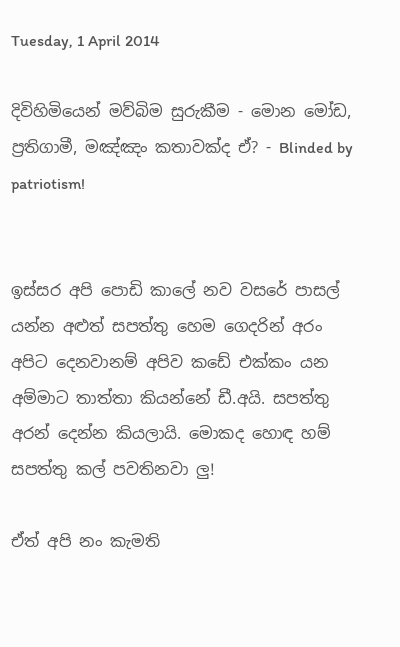Tuesday, 1 April 2014

දිවිහිමියෙන් මව්බිම සුරුකීම - මොන මෝඩ, ප්‍රතිගාමී, මඤ්ඤං කතාවක්ද ඒ? - Blinded by patriotism!


ඉස්සර අපි පොඩි කාලේ නව වසරේ පාසල් යන්න අළුත් සපත්තු හෙම ගෙදරින් අරං අපිට දෙනවානම් අපිව කඩේ එක්කං යන අම්මාට තාත්තා කියන්නේ ඩී.අයි. සපත්තු අරන් දෙන්න කියලායි. මොකද හොඳ හම් සපත්තු කල් පවතිනවා ලු!

ඒත් අපි නං කැමති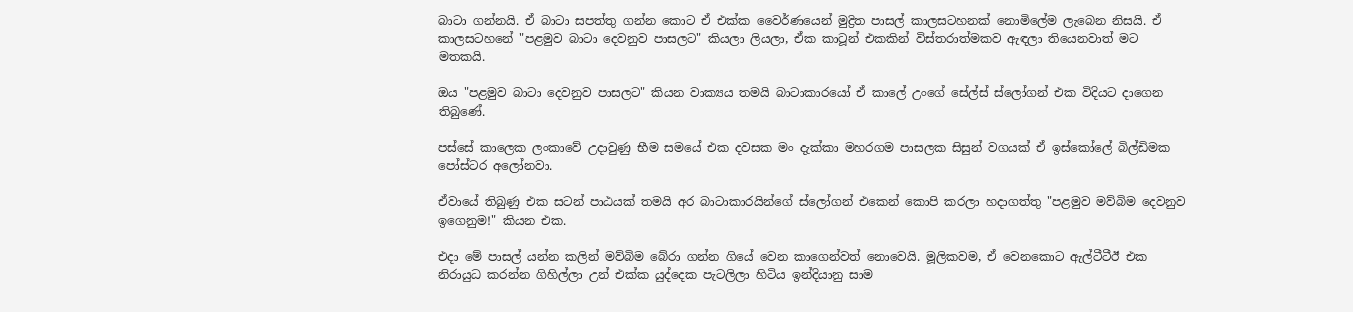බාටා ගන්නයි. ඒ බාටා සපත්තු ගන්න කොට ඒ එක්ක වෛර්ණයෙන් මුද්‍රිත පාසල් කාලසටහනක් නොමිලේම ලැබෙන නිසයි. ඒ කාලසටහනේ "පළමුව බාටා දෙවනුව පාසලට" කියලා ලියලා, ඒක කාටූන් එකකින් විස්තරාත්මකව ඇඳලා තියෙනවාත් මට මතකයි.

ඔය "පළමුව බාටා දෙවනුව පාසලට" කියන වාක්‍යය තමයි බාටාකාරයෝ ඒ කාලේ උංගේ සේල්ස් ස්ලෝගන් එක විදියට දාගෙන තිබුණේ.

පස්සේ කාලෙක ලංකාවේ උදාවුණු භීම සමයේ එක දවසක මං දැක්කා මහරගම පාසලක සිසුන් වගයක් ඒ ඉස්කෝලේ බිල්ඩිමක පෝස්ටර අලෝනවා.

ඒවායේ තිබුණු එක සටන් පාඨයක් තමයි අර බාටාකාරයින්ගේ ස්ලෝගන් එකෙන් කොපි කරලා හදාගත්තු "පළමුව මව්බිම දෙවනුව ඉගෙනුම!" කියන එක.

එදා මේ පාසල් යන්න කලින් මව්බිම බේරා ගන්න ගියේ වෙන කාගෙන්වත් නොවෙයි. මූලිකවම, ඒ වෙනකොට ඇල්ටීටීඊ එක නිරායුධ කරන්න ගිහිල්ලා උන් එක්ක යුද්දෙක පැටලිලා හිටිය ඉන්දියානු සාම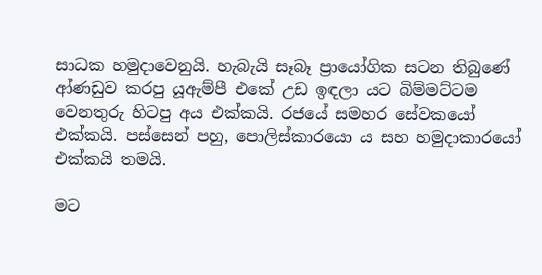සාධක හමුදාවෙනුයි. හැබැයි සෑබෑ ප්‍රායෝගික සටන තිබුණේ ආ්ණඩුව කරපු යූඇම්පී එකේ උඩ ඉඳලා යට බිම්මට්ටම වෙනතුරු හිටපු අය එක්කයි. රජයේ සමහර සේවකයෝ එක්කයි. පස්සෙන් පහු, පොලිස්කාරයො ය සහ හමුදාකාරයෝ එක්කයි තමයි.

මට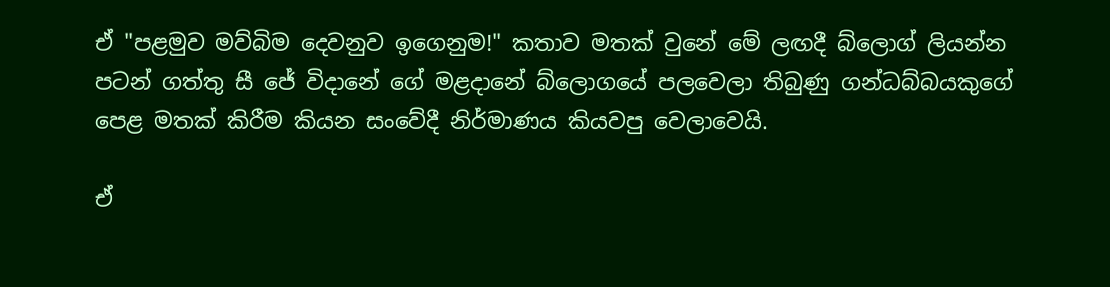ඒ "පළමුව මව්බිම දෙවනුව ඉගෙනුම!" කතාව මතක් වුනේ මේ ලඟදී බ්ලොග් ලියන්න පටන් ගත්තු සී ජේ විදානේ ගේ මළදානේ බ්ලොගයේ පලවෙලා තිබුණු ගන්ධබ්බයකුගේ පෙළ මතක් කිරීම කියන සංවේදී නිර්මාණය කියවපු වෙලාවෙයි.

ඒ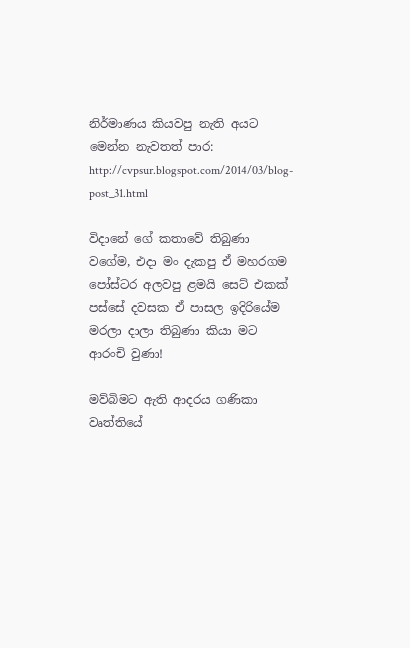නිර්මාණය කියවපු නැති අයට මෙන්න නැවතත් පාර:
http://cvpsur.blogspot.com/2014/03/blog-post_31.html

විදානේ ගේ කතාවේ තිබුණා වගේම, එදා මං දැකපු ඒ මහරගම පෝස්ටර අලවපු ළමයි සෙට් එකක් පස්සේ දවසක ඒ පාසල ඉදිරියේම මරලා දාලා තිබුණා කියා මට ආරංචි වුණා!

මව්බිමට ඇති ආදරය ගණිකා වෘත්තියේ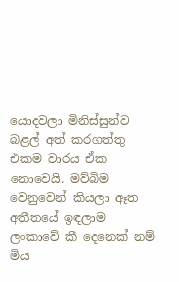යොදවලා මිනිස්සුන්ව බළල් අත් කරගත්තු එකම වාරය ඒක නොවෙයි. මව්බිම වෙනුවෙන් කියලා ඈත අතීතයේ ඉඳලාම ලංකාවේ කී දෙනෙක් නම් මිය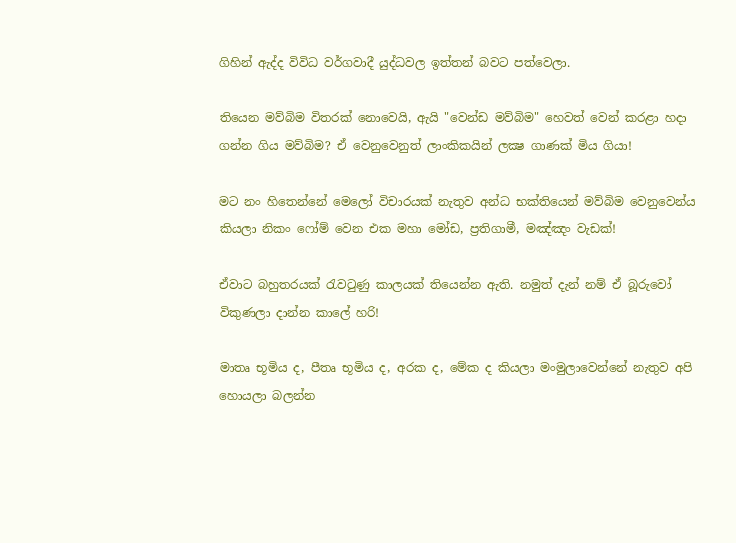ගිහින් ඇද්ද විවිධ වර්ගවාදී යුද්ධවල ඉත්තන් බවට පත්වෙලා.

තියෙන මව්බිම විතරක් නොවෙයි, ඇයි "වෙන්ඩ මව්බිම" හෙවත් වෙන් කරළා හදා ගන්න ගිය මව්බිම? ඒ වෙනුවෙනුත් ලාංකිකයින් ලක්‍ෂ ගාණක් මිය ගියා!

මට නං හිතෙන්නේ මෙලෝ විචාරයක් නැතුව අන්ධ භක්තියෙන් මව්බිම වෙනුවෙන්ය කියලා නිකං ෆෝම් වෙන එක මහා මෝඩ, ප්‍රතිගාමී, මඤ්ඤං වැඩක්!

ඒවාට බහුතරයක් රැවටුණු කාලයක් තියෙන්න ඇති. නමුත් දැන් නම් ඒ බූරුවෝ විකුණලා දාන්න කාලේ හරි!

මාතෘ භූමිය ද, පීතෘ භූමිය ද, අරක ද, මේක ද කියලා මංමුලාවෙන්නේ නැතුව අපි හොයලා බලන්න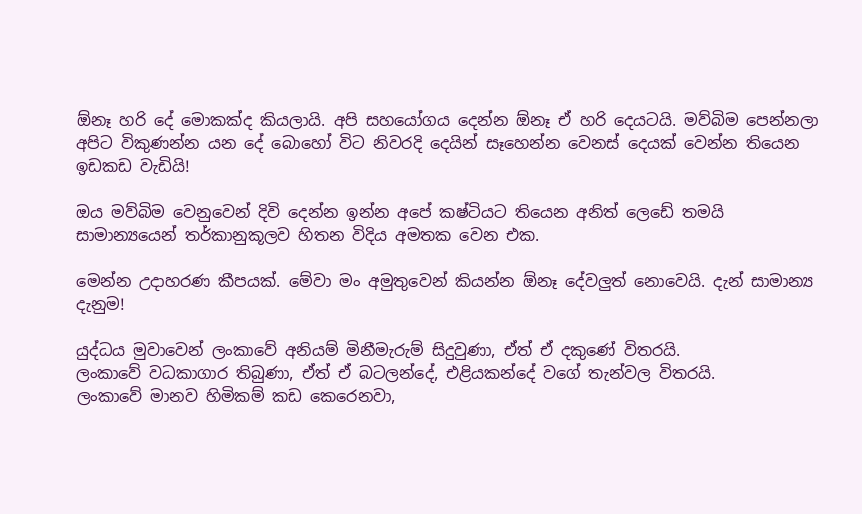ඕනෑ හරි දේ මොකක්ද කියලායි. අපි සහයෝගය දෙන්න ඕනෑ ඒ හරි දෙයටයි. මව්බිම පෙන්නලා අපිට විකුණන්න යන දේ බොහෝ විට නිවරදි දෙයින් සෑහෙන්න වෙනස් දෙයක් වෙන්න තියෙන ඉඩකඩ වැඩියි!

ඔය මව්බිම වෙනුවෙන් දිවි දෙන්න ඉන්න අපේ කෂ්ටියට තියෙන අනිත් ලෙඩේ තමයි සාමාන්‍යයෙන් තර්කානුකූලව හිතන විදිය අමතක වෙන එක.

මෙන්න උදාහරණ කීපයක්. මේවා මං අමුතුවෙන් කියන්න ඕනෑ දේවලුත් නොවෙයි. දැන් සාමාන්‍ය දැනුම!

යුද්ධය මුවාවෙන් ලංකාවේ අනියම් මිනීමැරුම් සිදුවුණා, ඒත් ඒ දකුණේ විතරයි.
ලංකාවේ වධකාගාර තිබුණා, ඒත් ඒ බටලන්දේ, එළියකන්දේ වගේ තැන්වල විතරයි.
ලංකාවේ මානව හිමිකම් කඩ කෙරෙනවා,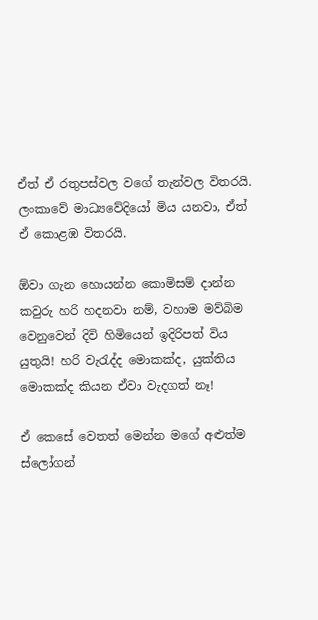ඒත් ඒ රතුපස්වල වගේ තැන්වල විතරයි.
ලංකාවේ මාධ්‍යවේදියෝ මිය යනවා, ඒත් ඒ කොළඹ විතරයි.

ඕවා ගැන හොයන්න කොමිසම් දාන්න කවුරු හරි හදනවා නම්, වහාම මව්බිම වෙනුවෙන් දිවි හිමියෙන් ඉදිරිපත් විය යුතුයි! හරි වැරැද්ද මොකක්ද, යුක්තිය මොකක්ද කියන ඒවා වැදගත් නෑ!

ඒ කෙසේ වෙතත් මෙන්න මගේ අළුත්ම ස්ලෝගන්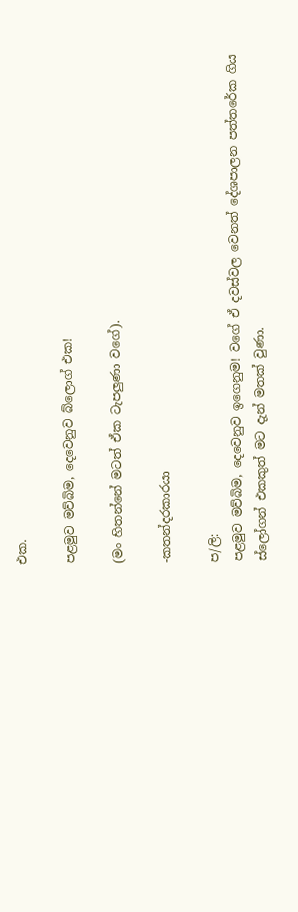එක.

පළමුව මව්බිම, දෙවෙනුව බ්ලොග් එක!

(මං හිතන්නේ මටත් ඒක ටැපලුණා වගේ).

-කතන්දරකාරයා

ප/ලි:
පළමුව මව්බිම, දෙවෙනුව ඉගෙනුම! වගේ ඒ දවස්වල වෙනත් දේශපාලන පත්තරේක ගිය ස්ලෝගන් එකකුත් මට දැන් මතක් වුණා.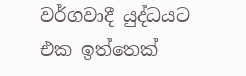වර්ගවාදී යුද්ධයට එක ඉත්තෙක්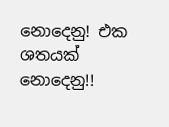නොදෙනු! එක ශතයක් නොදෙනු!!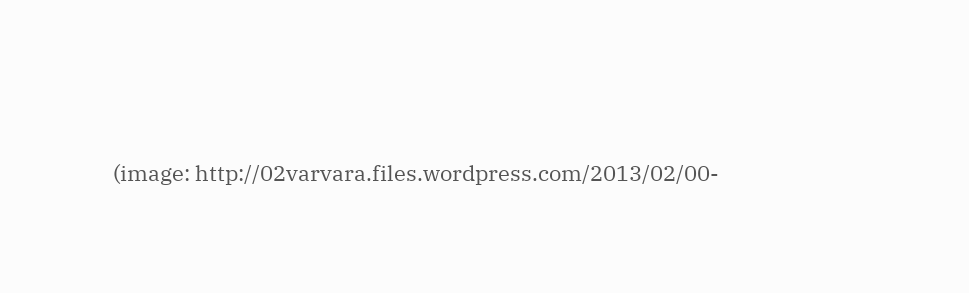(image: http://02varvara.files.wordpress.com/2013/02/00-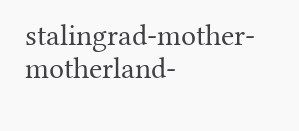stalingrad-mother-motherland-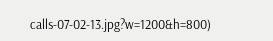calls-07-02-13.jpg?w=1200&h=800)